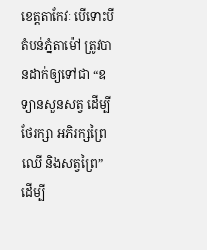ខេត្តតាកែវៈ បើទោះបីតំបន់ភ្នំតាម៉ៅ ត្រូវបានដាក់ឲ្យទៅជា “ឧទ្យានសួនសត្វ ដើម្បីថែរក្សា អភិរក្សព្រៃឈើ និងសត្វព្រៃ” ដើម្បី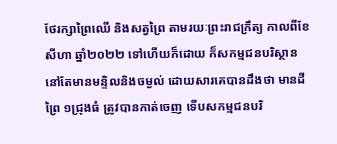ថែរក្សាព្រៃឈើ និងសត្វព្រៃ តាមរយៈព្រះរាជក្រឹត្យ កាលពីខែសីហា ឆ្នាំ២០២២ ទៅហើយក៏ដោយ ក៏សកម្មជនបរិស្ថាន នៅតែមានមន្ទិលនិងចម្ងល់ ដោយសារគេបានដឹងថា មានដីព្រៃ ១ជ្រុងធំ ត្រូវបានកាត់ចេញ ទើបសកម្មជនបរិ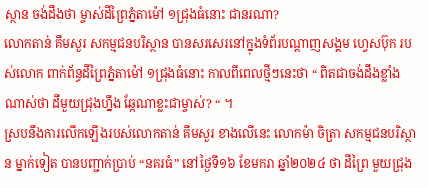ស្ថាន ចង់ដឹងថា ម្ចាស់ដីព្រៃភ្នំតាម៉ៅ ១ជ្រុងធំនោះ ជានរណា?
លោកតាន់ គឹមសួរ សកម្មជនបរិស្ថាន បានសរសេរនៅក្នុងទំព័របណ្ដាញសង្គម ហ្វេសប៊ុក របស់លោក ពាក់ព័ន្ធដីព្រៃភ្នំតាម៉ៅ ១ជ្រុងធំនោះ កាលពីពេលថ្មីៗនេះថា “ ពិតជាចង់ដឹងខ្លាំងណាស់ថា ដីមួយជ្រុងហ្នឹង ឆ្កែណាខ្លះជាម្ចាស់? “ ។
ស្របនឹងការលើកឡើងរបស់លោកតាន់ គឹមសួរ ខាងលើនេះ លោកម៉ា ចិត្រា សកម្មជនបរិស្ថាន ម្នាក់ទៀត បានបញ្ជាក់ប្រាប់ “នគរធំ” នៅថ្ងៃទី១៦ ខែមករា ឆ្នាំ២០២៤ ថា ដីព្រៃ មួយជ្រុង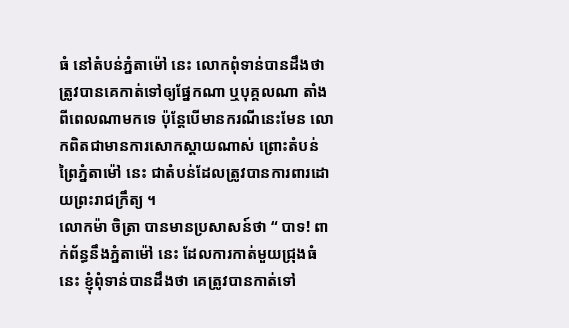ធំ នៅតំបន់ភ្នំតាម៉ៅ នេះ លោកពុំទាន់បានដឹងថា ត្រូវបានគេកាត់ទៅឲ្យផ្នែកណា ឬបុគ្គលណា តាំងពីពេលណាមកទេ ប៉ុន្តែបើមានករណីនេះមែន លោកពិតជាមានការសោកស្ដាយណាស់ ព្រោះតំបន់ព្រៃភ្នំតាម៉ៅ នេះ ជាតំបន់ដែលត្រូវបានការពារដោយព្រះរាជក្រឹត្យ ។
លោកម៉ា ចិត្រា បានមានប្រសាសន៍ថា “ បាទ! ពាក់ព័ន្ធនឹងភ្នំតាម៉ៅ នេះ ដែលការកាត់មួយជ្រុងធំនេះ ខ្ញុំពុំទាន់បានដឹងថា គេត្រូវបានកាត់ទៅ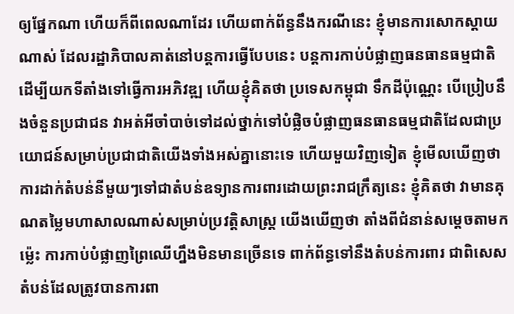ឲ្យផ្នែកណា ហើយក៏ពីពេលណាដែរ ហើយពាក់ព័ន្ធនឹងករណីនេះ ខ្ញុំមានការសោកស្ដាយណាស់ ដែលរដ្ឋាភិបាលគាត់នៅបន្តការធ្វើបែបនេះ បន្តការកាប់បំផ្លាញធនធានធម្មជាតិ ដើម្បីយកទីតាំងទៅធ្វើការអភិវឌ្ឍ ហើយខ្ញុំគិតថា ប្រទេសកម្ពុជា ទឹកដីប៉ុណ្ណេះ បើប្រៀបនឹងចំនួនប្រជាជន វាអត់អីចាំបាច់ទៅដល់ថ្នាក់ទៅបំផ្លិចបំផ្លាញធនធានធម្មជាតិដែលជាប្រយោជន៍សម្រាប់ប្រជាជាតិយើងទាំងអស់គ្នានោះទេ ហើយមួយវិញទៀត ខ្ញុំមើលឃើញថា ការដាក់តំបន់នីមួយៗទៅជាតំបន់ឧទ្យានការពារដោយព្រះរាជក្រឹត្យនេះ ខ្ញុំគិតថា វាមានគុណតម្លៃមហាសាលណាស់សម្រាប់ប្រវត្តិសាស្រ្ត យើងឃើញថា តាំងពីជំនាន់សម្ដេចតាមកម្ល៉េះ ការកាប់បំផ្លាញព្រៃឈើហ្នឹងមិនមានច្រើនទេ ពាក់ព័ន្ធទៅនឹងតំបន់ការពារ ជាពិសេសតំបន់ដែលត្រូវបានការពា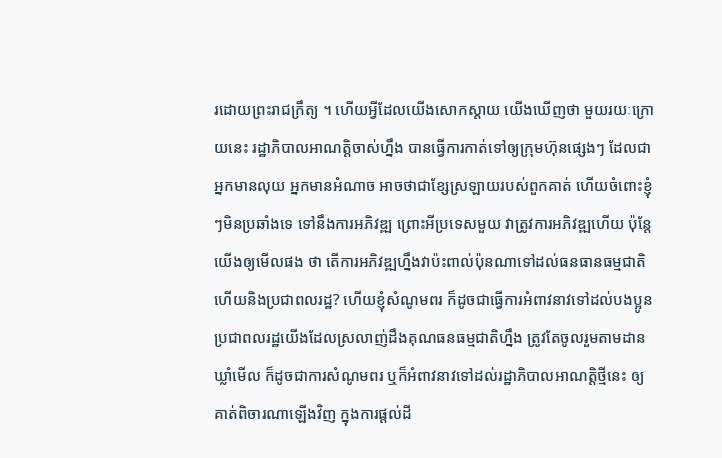រដោយព្រះរាជក្រឹត្យ ។ ហើយអ្វីដែលយើងសោកស្ដាយ យើងឃើញថា មួយរយៈក្រោយនេះ រដ្ឋាភិបាលអាណត្តិចាស់ហ្នឹង បានធ្វើការកាត់ទៅឲ្យក្រុមហ៊ុនផ្សេងៗ ដែលជាអ្នកមានលុយ អ្នកមានអំណាច អាចថាជាខ្សែស្រឡាយរបស់ពួកគាត់ ហើយចំពោះខ្ញុំៗមិនប្រឆាំងទេ ទៅនឹងការអភិវឌ្ឍ ព្រោះអីប្រទេសមួយ វាត្រូវការអភិវឌ្ឍហើយ ប៉ុន្តែយើងឲ្យមើលផង ថា តើការអភិវឌ្ឍហ្នឹងវាប៉ះពាល់ប៉ុនណាទៅដល់ធនធានធម្មជាតិ ហើយនិងប្រជាពលរដ្ឋ? ហើយខ្ញុំសំណូមពរ ក៏ដូចជាធ្វើការអំពាវនាវទៅដល់បងប្អូនប្រជាពលរដ្ឋយើងដែលស្រលាញ់ដឹងគុណធនធម្មជាតិហ្នឹង ត្រូវតែចូលរួមតាមដានឃ្លាំមើល ក៏ដូចជាការសំណូមពរ ឬក៏អំពាវនាវទៅដល់រដ្ឋាភិបាលអាណត្តិថ្មីនេះ ឲ្យគាត់ពិចារណាឡើងវិញ ក្នុងការផ្ដល់ដី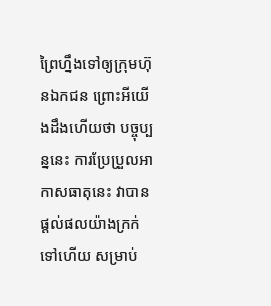ព្រៃហ្នឹងទៅឲ្យក្រុមហ៊ុនឯកជន ព្រោះអីយើងដឹងហើយថា បច្ចុប្បន្ននេះ ការប្រែប្រួលអាកាសធាតុនេះ វាបានផ្ដល់ផលយ៉ាងក្រក់ទៅហើយ សម្រាប់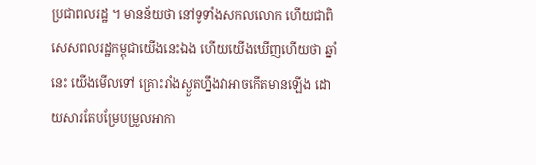ប្រជាពលរដ្ឋ ។ មានន័យថា នៅទូទាំងសកលលោក ហើយជាពិសេសពលរដ្ឋកម្ពុជាយើងនេះឯង ហើយយើងឃើញហើយថា ឆ្នាំនេះ យើងមើលទៅ គ្រោះរាំងស្ងួតហ្នឹងវាអាចកើតមានឡើង ដោយសារតែបម្រែបម្រួលអាកា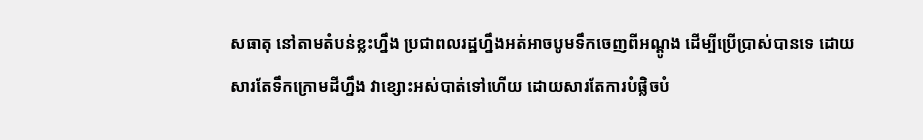សធាតុ នៅតាមតំបន់ខ្លះហ្នឹង ប្រជាពលរដ្ឋហ្នឹងអត់អាចបូមទឹកចេញពីអណ្ដូង ដើម្បីប្រើប្រាស់បានទេ ដោយសារតែទឹកក្រោមដីហ្នឹង វាខ្សោះអស់បាត់ទៅហើយ ដោយសារតែការបំផ្លិចបំ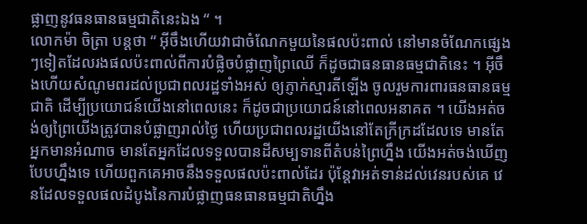ផ្លាញនូវធនធានធម្មជាតិនេះឯង “ ។
លោកម៉ា ចិត្រា បន្តថា “ អ៊ីចឹងហើយវាជាចំណែកមួយនៃផលប៉ះពាល់ នៅមានចំណែកផ្សេងៗទៀតដែលរងផលប៉ះពាល់ពីការបំផ្លិចបំផ្លាញព្រៃឈើ ក៏ដូចជាធនធានធម្មជាតិនេះ ។ អ៊ីចឹងហើយសំណូមពរដល់ប្រជាពលរដ្ឋទាំងអស់ ឲ្យភ្ញាក់ស្មារតីឡើង ចូលរួមការពារធនធានធម្មជាតិ ដើម្បីប្រយោជន៍យើងនៅពេលនេះ ក៏ដូចជាប្រយោជន៍នៅពេលអនាគត ។ យើងអត់ចង់ឲ្យព្រៃយើងត្រូវបានបំផ្លាញរាល់ថ្ងៃ ហើយប្រជាពលរដ្ឋយើងនៅតែក្រីក្រដដែលទេ មានតែអ្នកមានអំណាច មានតែអ្នកដែលទទួលបានដីសម្បទានពីតំបន់ព្រៃហ្នឹង យើងអត់ចង់ឃើញបែបហ្នឹងទេ ហើយពួកគេអាចនឹងទទួលផលប៉ះពាល់ដែរ ប៉ុន្តែវាអត់ទាន់ដល់វេនរបស់គេ វេនដែលទទួលផលដំបូងនៃការបំផ្លាញធនធានធម្មជាតិហ្នឹង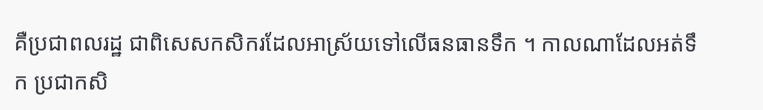គឺប្រជាពលរដ្ឋ ជាពិសេសកសិករដែលអាស្រ័យទៅលើធនធានទឹក ។ កាលណាដែលអត់ទឹក ប្រជាកសិ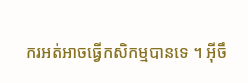ករអត់អាចធ្វើកសិកម្មបានទេ ។ អ៊ីចឹ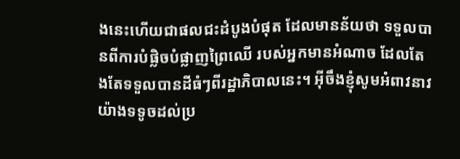ងនេះហើយជាផលជះដំបូងបំផុត ដែលមានន័យថា ទទួលបានពីការបំផ្លិចបំផ្លាញព្រៃឈើ របស់អ្នកមានអំណាច ដែលតែងតែទទួលបានដីធំៗពីរដ្ឋាភិបាលនេះ។ អ៊ីចឹងខ្ញុំសូមអំពាវនាវយ៉ាងទទូចដល់ប្រ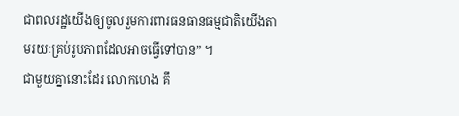ជាពលរដ្ឋយើងឲ្យចូលរួមការពារធនធានធម្មជាតិយើងតាមរយៈគ្រប់រូបភាពដែលអាចធ្វើទៅបាន” ។
ជាមួយគ្នានោះដែរ លោកហេង គឹ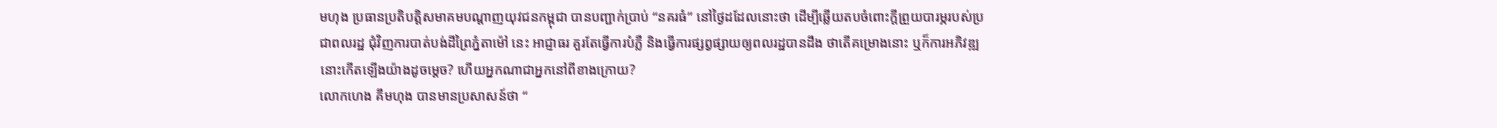មហុង ប្រធានប្រតិបត្តិសមាគមបណ្តាញយុវជនកម្ពុជា បានបញ្ជាក់ប្រាប់ “នគរធំ” នៅថ្ងៃដដែលនោះថា ដើម្បីឆ្លើយតបចំពោះក្ដីព្រួយបារម្ភរបស់ប្រជាពលរដ្ឋ ជុំវិញការបាត់បង់ដីព្រៃភ្នំតាម៉ៅ នេះ អាជ្ញាធរ គួរតែធ្វើការបំភ្លឺ និងធ្វើការផ្សព្វផ្សាយឲ្យពលរដ្ឋបានដឹង ថាតើគម្រោងនោះ ឬក៏ការអភិវឌ្ឍនោះកើតឡើងយ៉ាងដូចម្ដេច? ហើយអ្នកណាជាអ្នកនៅពីខាងក្រោយ?
លោកហេង គឹមហុង បានមានប្រសាសន៍ថា “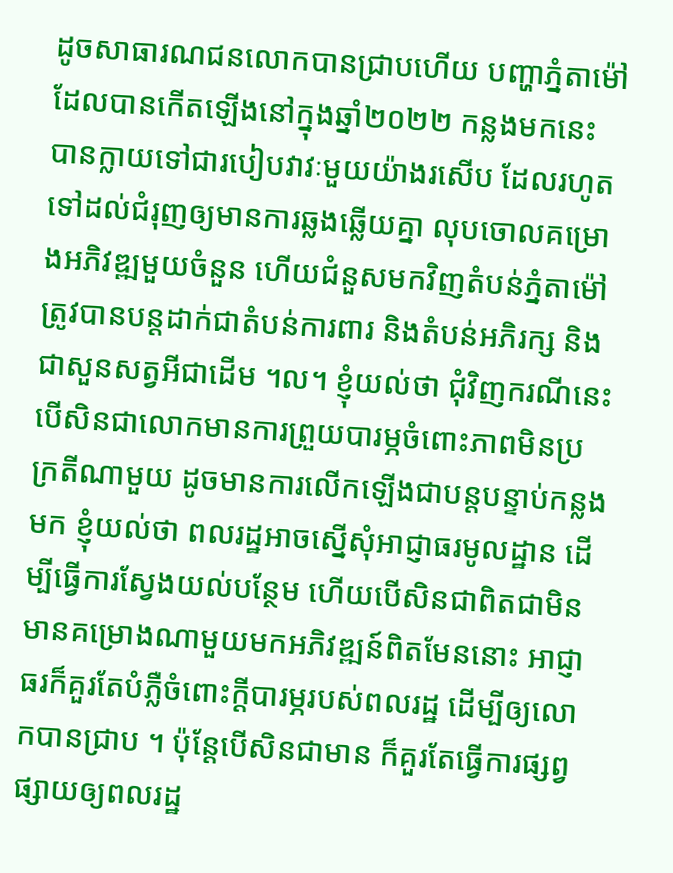ដូចសាធារណជនលោកបានជ្រាបហើយ បញ្ហាភ្នំតាម៉ៅ ដែលបានកើតឡើងនៅក្នុងឆ្នាំ២០២២ កន្លងមកនេះ បានក្លាយទៅជារបៀបវាវៈមួយយ៉ាងរសើប ដែលរហូតទៅដល់ជំរុញឲ្យមានការឆ្លងឆ្លើយគ្នា លុបចោលគម្រោងអភិវឌ្ឍមួយចំនួន ហើយជំនួសមកវិញតំបន់ភ្នំតាម៉ៅ ត្រូវបានបន្តដាក់ជាតំបន់ការពារ និងតំបន់អភិរក្ស និងជាសួនសត្វអីជាដើម ។ល។ ខ្ញុំយល់ថា ជុំវិញករណីនេះ បើសិនជាលោកមានការព្រួយបារម្ភចំពោះភាពមិនប្រក្រតីណាមួយ ដូចមានការលើកឡើងជាបន្តបន្ទាប់កន្លងមក ខ្ញុំយល់ថា ពលរដ្ឋអាចស្នើសុំអាជ្ញាធរមូលដ្ឋាន ដើម្បីធ្វើការស្វែងយល់បន្ថែម ហើយបើសិនជាពិតជាមិនមានគម្រោងណាមួយមកអភិវឌ្ឍន៍ពិតមែននោះ អាជ្ញាធរក៏គួរតែបំភ្លឺចំពោះក្ដីបារម្ភរបស់ពលរដ្ឋ ដើម្បីឲ្យលោកបានជ្រាប ។ ប៉ុន្តែបើសិនជាមាន ក៏គួរតែធ្វើការផ្សព្វផ្សាយឲ្យពលរដ្ឋ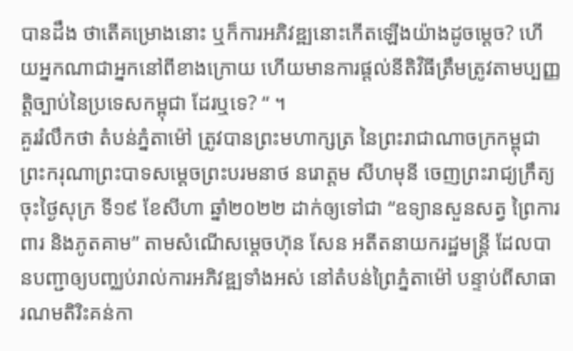បានដឹង ថាតើគម្រោងនោះ ឬក៏ការអភិវឌ្ឍនោះកើតឡើងយ៉ាងដូចម្ដេច? ហើយអ្នកណាជាអ្នកនៅពីខាងក្រោយ ហើយមានការផ្ដល់នីតិវិធីត្រឹមត្រូវតាមប្បញ្ញត្តិច្បាប់នៃប្រទេសកម្ពុជា ដែរឬទេ? “ ។
គួររំលឹកថា តំបន់ភ្នំតាម៉ៅ ត្រូវបានព្រះមហាក្សត្រ នៃព្រះរាជាណាចក្រកម្ពុជា ព្រះករុណាព្រះបាទសម្ដេចព្រះបរមនាថ នរោត្តម សីហមុនី ចេញព្រះរាជ្យក្រឹត្យ ចុះថ្ងៃសុក្រ ទី១៩ ខែសីហា ឆ្នាំ២០២២ ដាក់ឲ្យទៅជា “ឧទ្យានសួនសត្វ ព្រៃការពារ និងភូតគាម” តាមសំណើសម្ដេចហ៊ុន សែន អតីតនាយករដ្ឋមន្ត្រី ដែលបានបញ្ជាឲ្យបញ្ឈប់រាល់ការអភិវឌ្ឍទាំងអស់ នៅតំបន់ព្រៃភ្នំតាម៉ៅ បន្ទាប់ពីសាធារណមតិរិះគន់កា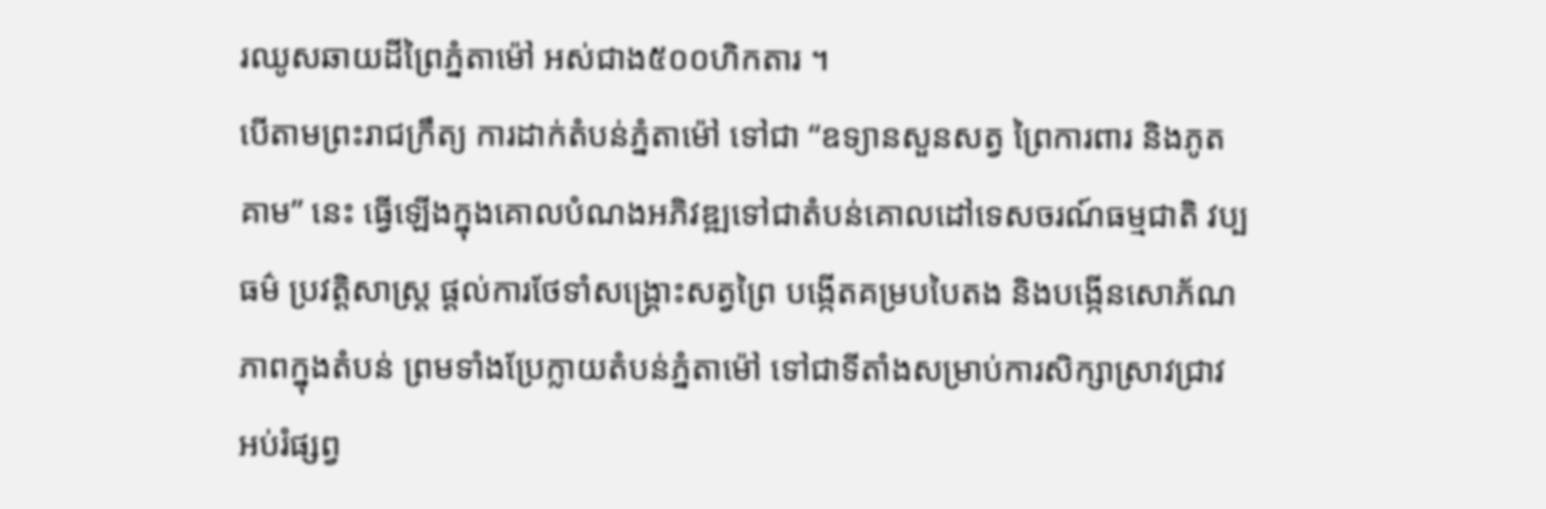រឈូសឆាយដីព្រៃភ្នំតាម៉ៅ អស់ជាង៥០០ហិកតារ ។
បើតាមព្រះរាជក្រឹត្យ ការដាក់តំបន់ភ្នំតាម៉ៅ ទៅជា “ឧទ្យានសួនសត្វ ព្រៃការពារ និងភូតគាម” នេះ ធ្វើឡើងក្នុងគោលបំណងអភិវឌ្ឍទៅជាតំបន់គោលដៅទេសចរណ៍ធម្មជាតិ វប្បធម៌ ប្រវត្តិសាស្ត្រ ផ្តល់ការថែទាំសង្គ្រោះសត្វព្រៃ បង្កើតគម្របបៃតង និងបង្កើនសោភ័ណភាពក្នុងតំបន់ ព្រមទាំងប្រែក្លាយតំបន់ភ្នំតាម៉ៅ ទៅជាទីតាំងសម្រាប់ការសិក្សាស្រាវជ្រាវ អប់រំផ្សព្វ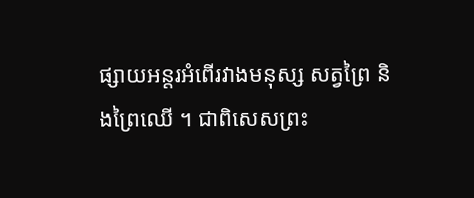ផ្សាយអន្តរអំពើរវាងមនុស្ស សត្វព្រៃ និងព្រៃឈើ ។ ជាពិសេសព្រះ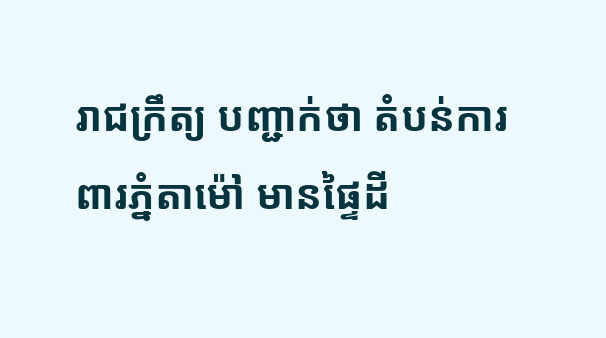រាជក្រឹត្យ បញ្ជាក់ថា តំបន់ការពារភ្នំតាម៉ៅ មានផ្ទៃដី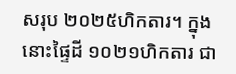សរុប ២០២៥ហិកតារ។ ក្នុងនោះផ្ទៃដី ១០២១ហិកតារ ជា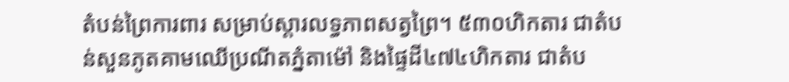តំបន់ព្រៃការពារ សម្រាប់ស្តារលទ្ធភាពសត្វព្រៃ។ ៥៣០ហិកតារ ជាតំបន់សួនភូតគាមឈើប្រណីតភ្នំតាម៉ៅ និងផ្ទៃដី៤៧៤ហិកតារ ជាតំប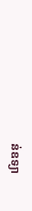ន់ឧទ្យា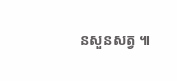នសួនសត្វ ៕